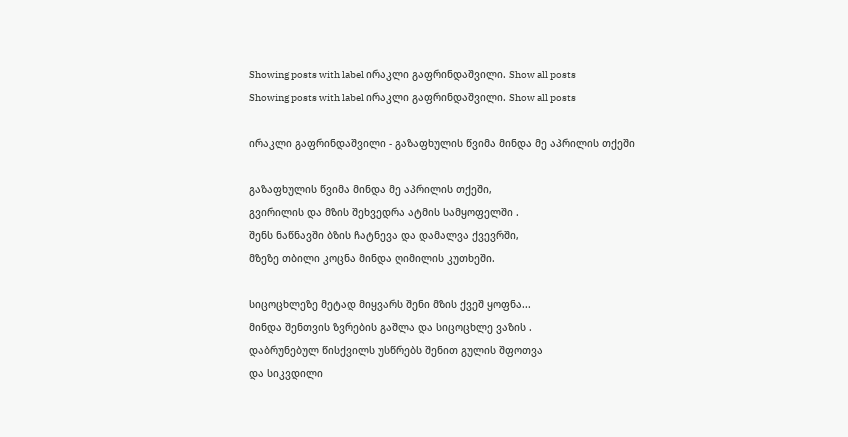Showing posts with label ირაკლი გაფრინდაშვილი. Show all posts
Showing posts with label ირაკლი გაფრინდაშვილი. Show all posts

ირაკლი გაფრინდაშვილი - გაზაფხულის წვიმა მინდა მე აპრილის თქეში

გაზაფხულის წვიმა მინდა მე აპრილის თქეში,
გვირილის და მზის შეხვედრა ატმის სამყოფელში .
შენს ნაწნავში ბზის ჩატნევა და დამალვა ქვევრში,
მზეზე თბილი კოცნა მინდა ღიმილის კუთხეში.

სიცოცხლეზე მეტად მიყვარს შენი მზის ქვეშ ყოფნა...
მინდა შენთვის ზვრების გაშლა და სიცოცხლე ვაზის .
დაბრუნებულ წისქვილს უსწრებს შენით გულის შფოთვა
და სიკვდილი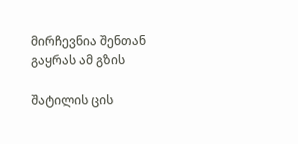მირჩევნია შენთან გაყრას ამ გზის

შატილის ცის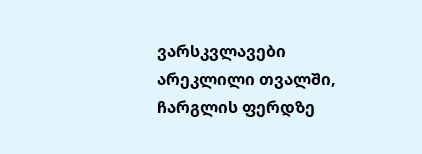ვარსკვლავები არეკლილი თვალში,
ჩარგლის ფერდზე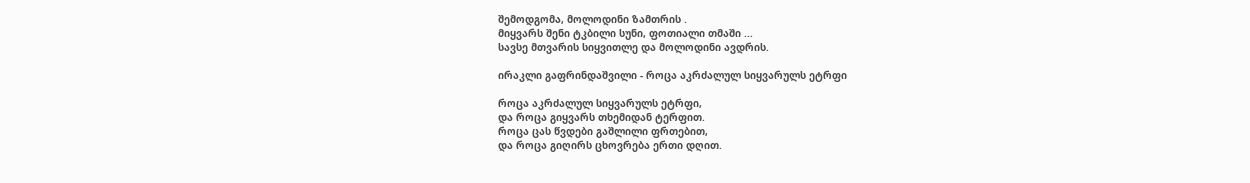შემოდგომა, მოლოდინი ზამთრის .
მიყვარს შენი ტკბილი სუნი, ფოთიალი თმაში ...
სავსე მთვარის სიყვითლე და მოლოდინი ავდრის.

ირაკლი გაფრინდაშვილი - როცა აკრძალულ სიყვარულს ეტრფი

როცა აკრძალულ სიყვარულს ეტრფი,
და როცა გიყვარს თხემიდან ტერფით.
როცა ცას წვდები გაშლილი ფრთებით,
და როცა გიღირს ცხოვრება ერთი დღით.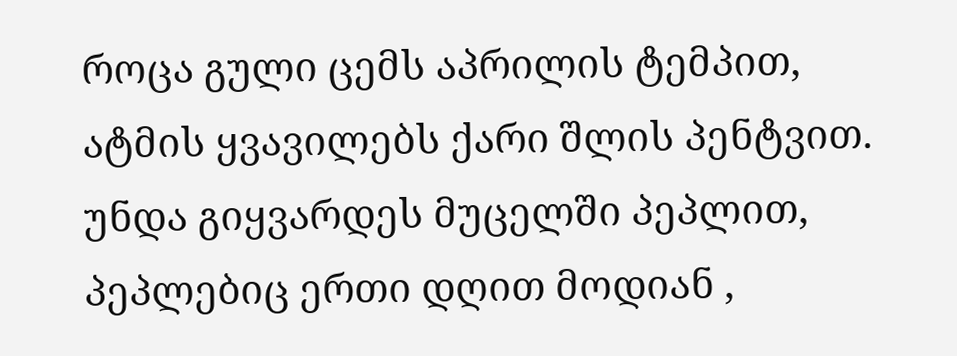როცა გული ცემს აპრილის ტემპით,
ატმის ყვავილებს ქარი შლის პენტვით.
უნდა გიყვარდეს მუცელში პეპლით,
პეპლებიც ერთი დღით მოდიან ,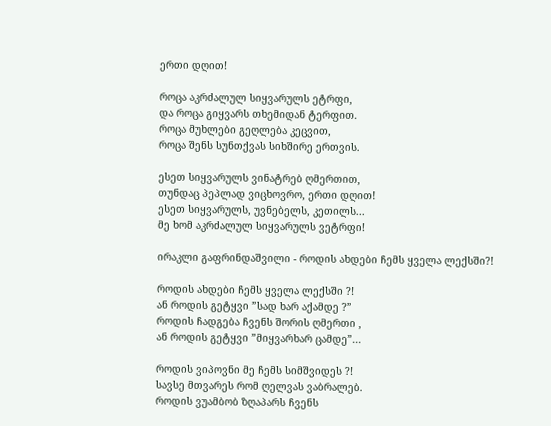ერთი დღით!

როცა აკრძალულ სიყვარულს ეტრფი,
და როცა გიყვარს თხემიდან ტერფით.
როცა მუხლები გეღლება კეცვით,
როცა შენს სუნთქვას სიხშირე ერთვის.

ესეთ სიყვარულს ვინატრებ ღმერთით,
თუნდაც პეპლად ვიცხოვრო, ერთი დღით!
ესეთ სიყვარულს, უვნებელს, კეთილს...
მე ხომ აკრძალულ სიყვარულს ვეტრფი!

ირაკლი გაფრინდაშვილი - როდის ახდები ჩემს ყველა ლექსში?!

როდის ახდები ჩემს ყველა ლექსში ?!
ან როდის გეტყვი ”სად ხარ აქამდე ?”
როდის ჩადგება ჩვენს შორის ღმერთი ,
ან როდის გეტყვი ”მიყვარხარ ცამდე”...

როდის ვიპოვნი მე ჩემს სიმშვიდეს ?!
სავსე მთვარეს რომ ღელვას ვაბრალებ.
როდის ვუამბობ ზღაპარს ჩვენს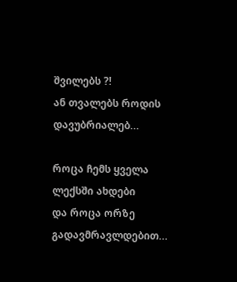შვილებს ?!
ან თვალებს როდის დავუბრიალებ...

როცა ჩემს ყველა ლექსში ახდები
და როცა ორზე გადავმრავლდებით...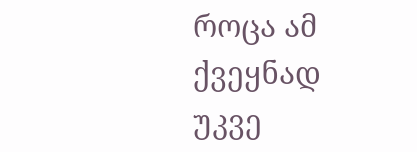როცა ამ ქვეყნად უკვე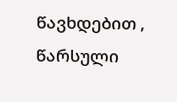წავხდებით ,
წარსული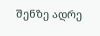შენზე ადრე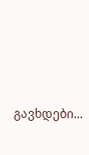გავხდები...